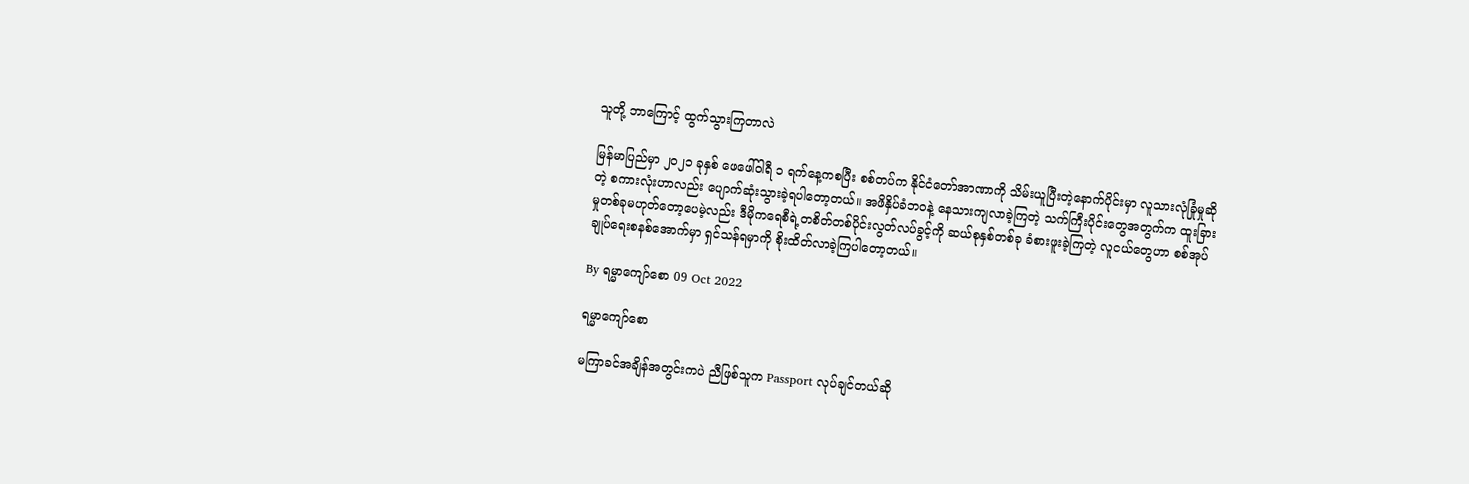သူတို့ ဘာကြောင့် ထွက်သွားကြတာလဲ

မြန်မာပြည်မှာ ၂၀၂၁ ခုနှစ် ဖေဖေါ်ဝါရီ ၁ ရက်နေ့ကစပြီး စစ်တပ်က နိုင်ငံတော်အာဏာကို သိမ်းယူပြီးတဲ့နောက်ပိုင်းမှာ လူသားလုံခြုံမှုဆိုတဲ့ စကားလုံးဟာလည်း ပျောက်ဆုံးသွားခဲ့ရပါတော့တယ်။ အဖိနှိပ်ခံဘဝနဲ့ နေသားကျလာခဲ့ကြတဲ့ သက်ကြီးပိုင်းတွေအတွက်က ထူးခြားမှုတစ်ခုမဟုတ်တော့ပေမဲ့လည်း ဒီမိုကရေစီရဲ့တစိတ်တစ်ပိုင်းလွတ်လပ်ခွင့်ကို ဆယ်စုနှစ်တစ်ခု ခံစားဖူးခဲ့ကြတဲ့ လူငယ်တွေဟာ စစ်အုပ်ချုပ်ရေးစနစ်အောက်မှာ ရှင်သန်ရမှာကို စိုးထိတ်လာခဲ့ကြပါတော့တယ်။

By ရမ္မာကျော်စော 09 Oct 2022

ရမ္မာကျော်စော

မကြာခင်အချိန်အတွင်းကပဲ ညီဖြစ်သူက Passport လုပ်ချင်တယ်ဆို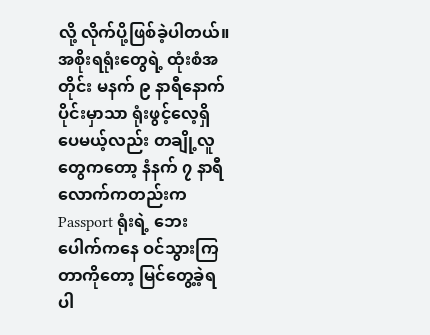လို့ လိုက်ပို့ဖြစ်ခဲ့ပါတယ်။ အစိုးရရုံးတွေရဲ့ ထုံးစံအတိုင်း မနက် ၉ နာရီနောက်ပိုင်းမှာသာ ရုံးဖွင့်လေ့ရှိပေမယ့်လည်း တချို့လူတွေကတော့ နံနက် ၇ နာရီလောက်ကတည်းက Passport ရုံးရဲ့ ဘေးပေါက်ကနေ ဝင်သွားကြတာကိုတော့ မြင်တွေ့ခဲ့ရပါ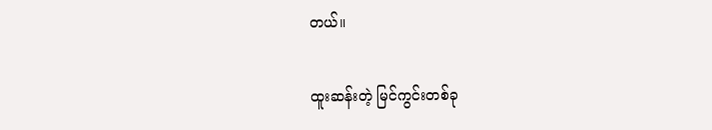တယ်။

ထူးဆန်းတဲ့ မြင်ကွင်းတစ်ခု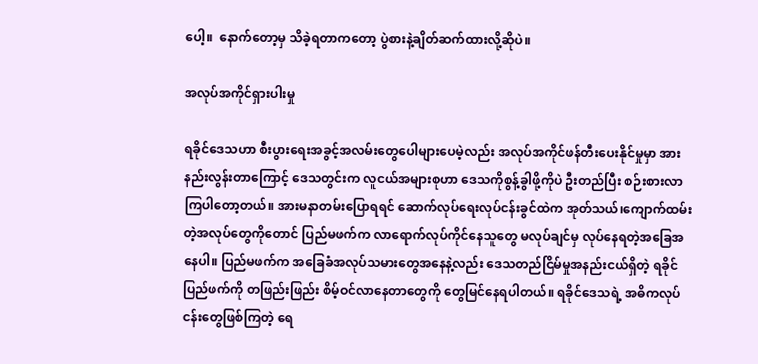ပေါ့။  နောက်တော့မှ သိခဲ့ရတာကတော့ ပွဲစားနဲ့ချိတ်ဆက်ထားလို့ဆိုပဲ။

အလုပ်အကိုင်ရှားပါးမှု

ရခိုင်ဒေသဟာ စီးပွားရေးအခွင့်အလမ်းတွေပေါများပေမဲ့လည်း အလုပ်အကိုင်ဖန်တီးပေးနိုင်မှုမှာ အားနည်းလွန်းတာကြောင့် ဒေသတွင်းက လူငယ်အများစုဟာ ဒေသကိုစွန့်ခွါဖို့ကိုပဲ ဦးတည်ပြီး စဉ်းစားလာကြပါတော့တယ်။ အားမနာတမ်းပြောရရင် ဆောက်လုပ်ရေးလုပ်ငန်းခွင်ထဲက အုတ်သယ်၊ကျောက်ထမ်းတဲ့အလုပ်တွေကိုတောင် ပြည်မဖက်က လာရောက်လုပ်ကိုင်နေသူတွေ မလုပ်ချင်မှ လုပ်နေရတဲ့အခြေအနေပါ။ ပြည်မဖက်က အခြေခံအလုပ်သမားတွေအနေနဲ့လည်း ဒေသတည်ငြိမ်မှုအနည်းငယ်ရှိတဲ့ ရခိုင်ပြည်ဖက်ကို တဖြည်းဖြည်း စိမ့်ဝင်လာနေတာတွေကို တွေမြင်နေရပါတယ်။ ရခိုင်ဒေသရဲ့ အဓိကလုပ်ငန်းတွေဖြစ်ကြတဲ့ ရေ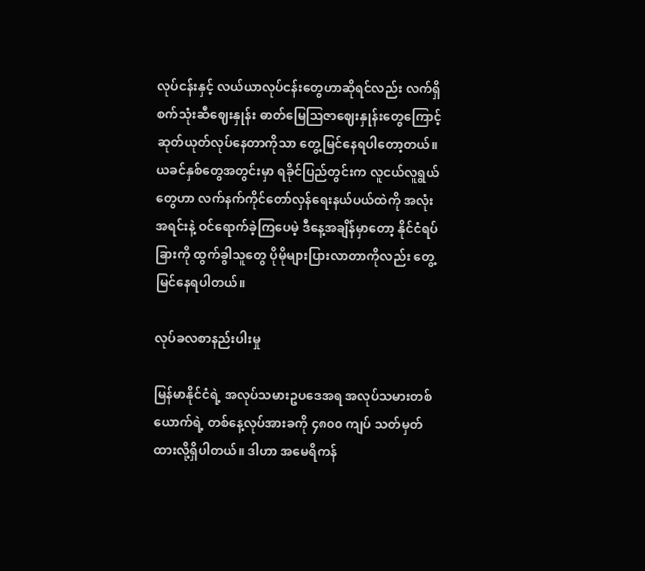လုပ်ငန်းနှင့် လယ်ယာလုပ်ငန်းတွေဟာဆိုရင်လည်း လက်ရှိ စက်သုံးဆီဈေးနှုန်း ဓာတ်မြေသြဇာဈေးနှုန်းတွေကြောင့် ဆုတ်ယုတ်လုပ်နေတာကိုသာ တွေ့မြင်နေရပါတော့တယ်။ ယခင်နှစ်တွေအတွင်းမှာ ရခိုင်ပြည်တွင်းက လူငယ်လူရွယ်တွေဟာ လက်နက်ကိုင်တော်လှန်ရေးနယ်ပယ်ထဲကို အလုံးအရင်းနဲ့ ဝင်ရောက်ခဲ့ကြပေမဲ့ ဒီနေ့အချိန်မှာတော့ နိုင်ငံရပ်ခြားကို ထွက်ခွါသူတွေ ပိုမိုများပြားလာတာကိုလည်း တွေ့မြင်နေရပါတယ်။

လုပ်ခလစာနည်းပါးမှု

မြန်မာနိုင်ငံရဲ့ အလုပ်သမားဥပဒေအရ အလုပ်သမားတစ်ယောက်ရဲ့ တစ်နေ့လုပ်အားခကို ၄၈၀၀ ကျပ် သတ်မှတ်ထားလို့ရှိပါတယ်။ ဒါဟာ အမေရိကန်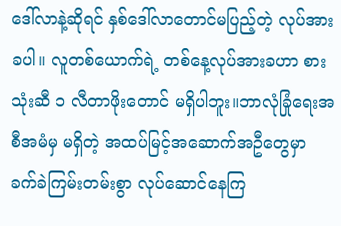ဒေါ်လာနဲ့ဆိုရင် နှစ်ဒေါ်လာတောင်မပြည့်တဲ့ လုပ်အားခပါ။ လူတစ်ယောက်ရဲ့ တစ်နေ့လုပ်အားခဟာ စားသုံးဆီ ၁ လီတာဖိုးတောင် မရှိပါဘူး။ဘာလုံခြုံရေးအစီအမံမှ မရှိတဲ့ အထပ်မြင့်အဆောက်အဦတွေမှာ ခက်ခဲကြမ်းတမ်းစွာ လုပ်ဆောင်နေကြ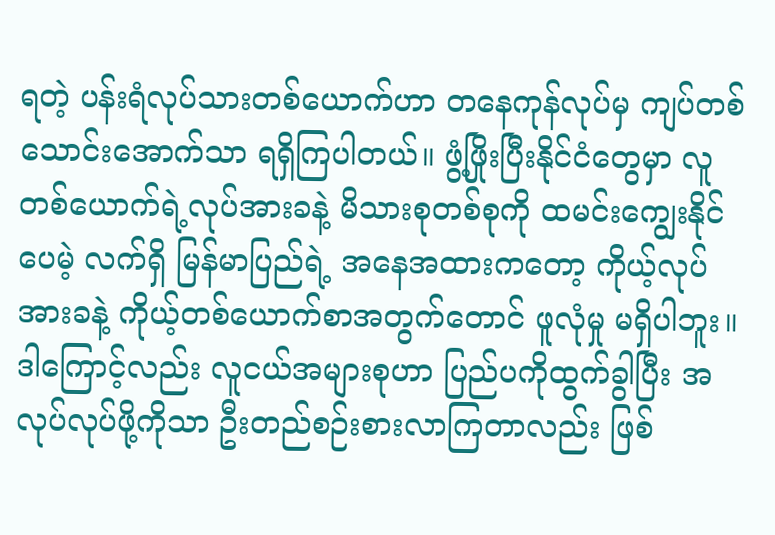ရတဲ့ ပန်းရံလုပ်သားတစ်ယောက်ဟာ တနေကုန်လုပ်မှ ကျပ်တစ်သောင်းအောက်သာ ရရှိကြပါတယ်။ ဖွံ့ဖြိုးပြီးနိုင်ငံတွေမှာ လူတစ်ယောက်ရဲ့လုပ်အားခနဲ့ မိသားစုတစ်စုကို ထမင်းကျွေးနိုင်ပေမဲ့ လက်ရှိ မြန်မာပြည်ရဲ့ အနေအထားကတော့ ကိုယ့်လုပ်အားခနဲ့ ကိုယ့်တစ်ယောက်စာအတွက်တောင် ဖူလုံမှု မရှိပါဘူး။ ဒါကြောင့်လည်း လူငယ်အများစုဟာ ပြည်ပကိုထွက်ခွါပြီး အလုပ်လုပ်ဖို့ကိုသာ ဦးတည်စဉ်းစားလာကြတာလည်း ဖြစ်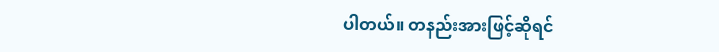ပါတယ်။ တနည်းအားဖြင့်ဆိုရင်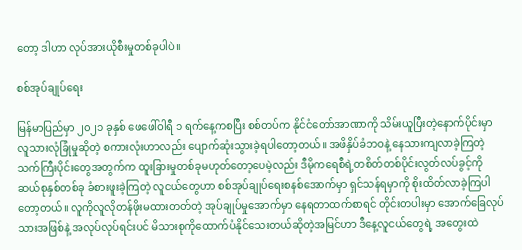တော့ ဒါဟာ လုပ်အားယိုစီးမှုတစ်ခုပါပဲ။

စစ်အုပ်ချုပ်ရေး

မြန်မာပြည်မှာ ၂၀၂၁ ခုနှစ် ဖေဖေါ်ဝါရီ ၁ ရက်နေ့ကစပြီး စစ်တပ်က နိုင်ငံတော်အာဏာကို သိမ်းယူပြီးတဲ့နောက်ပိုင်းမှာ လူသားလုံခြုံမှုဆိုတဲ့ စကားလုံးဟာလည်း ပျောက်ဆုံးသွားခဲ့ရပါတော့တယ်။ အဖိနှိပ်ခံဘဝနဲ့ နေသားကျလာခဲ့ကြတဲ့ သက်ကြီးပိုင်းတွေအတွက်က ထူးခြားမှုတစ်ခုမဟုတ်တော့ပေမဲ့လည်း ဒီမိုကရေစီရဲ့တစိတ်တစ်ပိုင်းလွတ်လပ်ခွင့်ကို ဆယ်စုနှစ်တစ်ခု ခံစားဖူးခဲ့ကြတဲ့ လူငယ်တွေဟာ စစ်အုပ်ချုပ်ရေးစနစ်အောက်မှာ ရှင်သန်ရမှာကို စိုးထိတ်လာခဲ့ကြပါတော့တယ်။ လူကိုလူလိုတန်ဖိုးမထားတတ်တဲ့ အုပ်ချုပ်မှုအောက်မှာ နေရတာထက်စာရင် တိုင်းတပါးမှာ အောက်ခြေလုပ်သားအဖြစ်နဲ့ အလုပ်လုပ်ရင်းပင် မိသားစုကိုထောက်ပံနိုင်သေးတယ်ဆိုတဲ့အမြင်ဟာ ဒီနေ့လူငယ်တွေရဲ့ အတွေးထဲ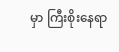မှာ ကြီးစိုးနေရာ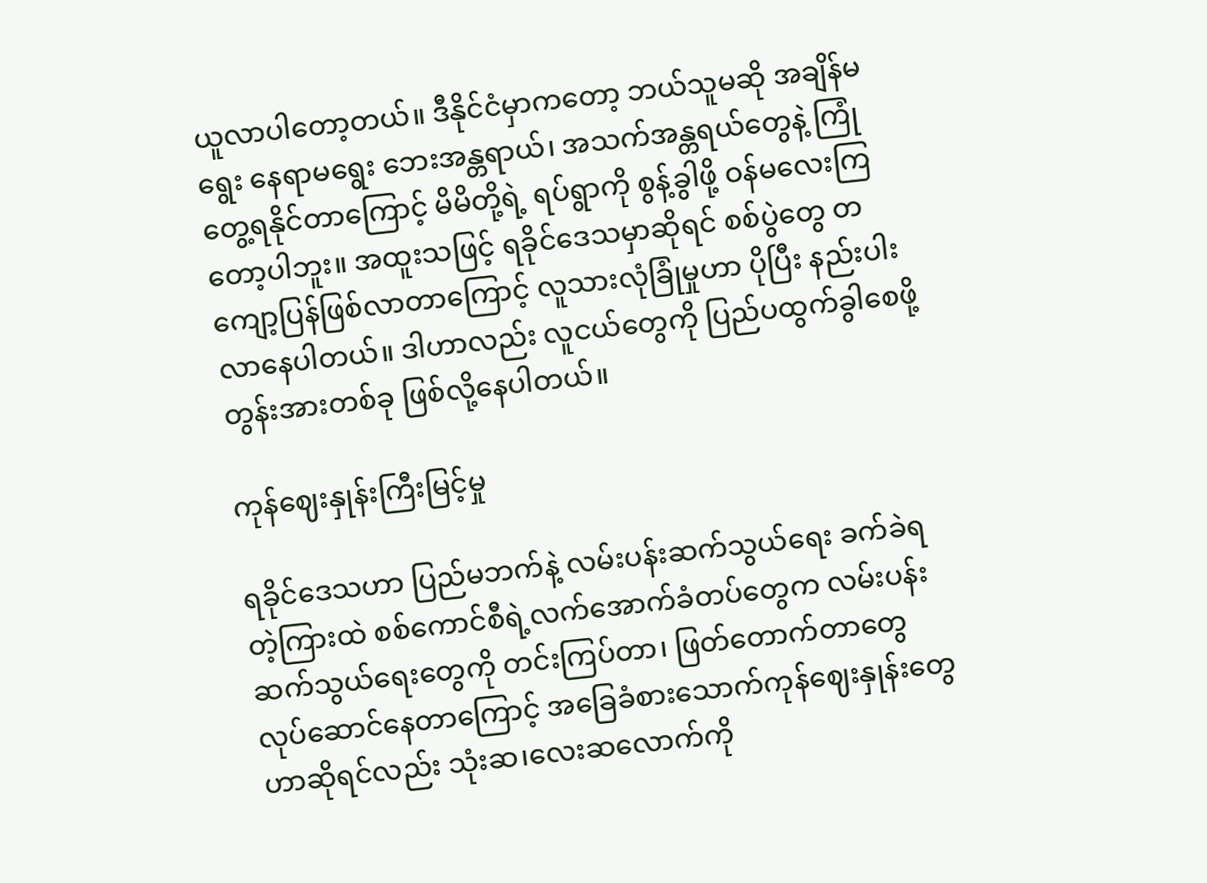ယူလာပါတော့တယ်။ ဒီနိုင်ငံမှာကတော့ ဘယ်သူမဆို အချိန်မရွေး နေရာမရွေး ဘေးအန္တရာယ်၊ အသက်အန္တရယ်တွေနဲ့ ကြုံတွေ့ရနိုင်တာကြောင့် မိမိတို့ရဲ့ ရပ်ရွာကို စွန့်ခွါဖို့ ဝန်မလေးကြတော့ပါဘူး။ အထူးသဖြင့် ရခိုင်ဒေသမှာဆိုရင် စစ်ပွဲတွေ တကျော့ပြန်ဖြစ်လာတာကြောင့် လူသားလုံခြုံမှုဟာ ပိုပြီး နည်းပါးလာနေပါတယ်။ ဒါဟာလည်း လူငယ်တွေကို ပြည်ပထွက်ခွါစေဖို့ တွန်းအားတစ်ခု ဖြစ်လို့နေပါတယ်။

ကုန်ဈေးနှုန်းကြီးမြင့်မှု

ရခိုင်ဒေသဟာ ပြည်မဘက်နဲ့ လမ်းပန်းဆက်သွယ်ရေး ခက်ခဲရတဲ့ကြားထဲ စစ်ကောင်စီရဲ့လက်အောက်ခံတပ်တွေက လမ်းပန်းဆက်သွယ်ရေးတွေကို တင်းကြပ်တာ၊ ဖြတ်တောက်တာတွေ လုပ်ဆောင်နေတာကြောင့် အခြေခံစားသောက်ကုန်ဈေးနှုန်းတွေဟာဆိုရင်လည်း သုံးဆ၊လေးဆလောက်ကို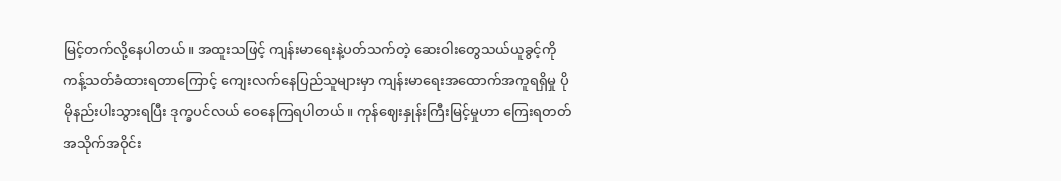မြင့်တက်လို့နေပါတယ်။ အထူးသဖြင့် ကျန်းမာရေးနဲ့ပတ်သက်တဲ့ ဆေးဝါးတွေသယ်ယူခွင့်ကို ကန့်သတ်ခံထားရတာကြောင့် ကျေးလက်နေပြည်သူများမှာ ကျန်းမာရေးအထောက်အကူရရှိမှု ပိုမိုနည်းပါးသွားရပြီး ဒုက္ခပင်လယ် ဝေနေကြရပါတယ်။ ကုန်ဈေးနှုန်းကြီးမြင့်မှုဟာ ကြေးရတတ် အသိုက်အဝိုင်း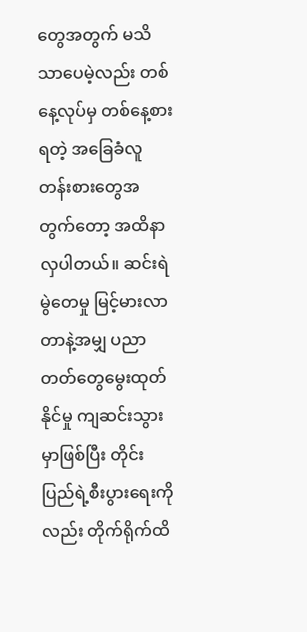တွေအတွက် မသိသာပေမဲ့လည်း တစ်နေ့လုပ်မှ တစ်နေ့စားရတဲ့ အခြေခံလူတန်းစားတွေအတွက်တော့ အထိနာလှပါတယ်။ ဆင်းရဲမွဲတေမှု မြင့်မားလာတာနဲ့အမျှ ပညာတတ်တွေမွေးထုတ်နိုင်မှု ကျဆင်းသွားမှာဖြစ်ပြီး တိုင်းပြည်ရဲ့စီးပွားရေးကိုလည်း တိုက်ရိုက်ထိ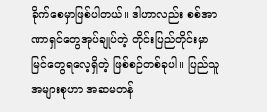ခိုက်စေမှာဖြစ်ပါတယ်။ ဒါဟာလည်း စစ်အာဏာရှင်တွေအုပ်ချုပ်တဲ့ တိုင်းပြည်တိုင်းမှာ မြင်တွေရလေ့ရှိတဲ့ ဖြစ်စဉ်တစ်ခုပါ။ ပြည်သူအများစုဟာ အဆမတန်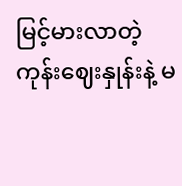မြင့်မားလာတဲ့ ကုန်းဈေးနှုန်းနဲ့ မ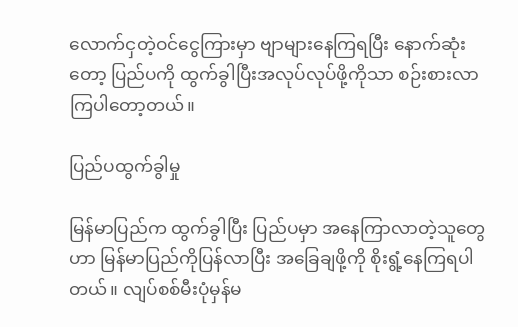လောက်ငှတဲ့ဝင်ငွေကြားမှာ ဗျာများနေကြရပြီး နောက်ဆုံးတော့ ပြည်ပကို ထွက်ခွါပြီးအလုပ်လုပ်ဖို့ကိုသာ စဉ်းစားလာကြပါတော့တယ်။

ပြည်ပထွက်ခွါမှု

မြန်မာပြည်က ထွက်ခွါပြီး ပြည်ပမှာ အနေကြာလာတဲ့သူတွေဟာ မြန်မာပြည်ကိုပြန်လာပြီး အခြေချဖို့ကို စိုးရွံ့နေကြရပါတယ်။ လျပ်စစ်မီးပုံမှန်မ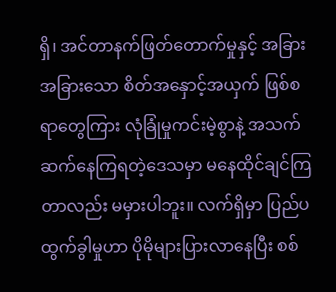ရှိ၊ အင်တာနက်ဖြတ်တောက်မှုနှင့် အခြား အခြားသော စိတ်အနှောင့်အယှက် ဖြစ်စရာတွေကြား လုံခြုံမှုကင်းမဲ့စွာနဲ့ အသက်ဆက်နေကြရတဲ့ဒေသမှာ မနေထိုင်ချင်ကြတာလည်း မမှားပါဘူး။ လက်ရှိမှာ ပြည်ပထွက်ခွါမှုဟာ ပိုမိုများပြားလာနေပြီး စစ်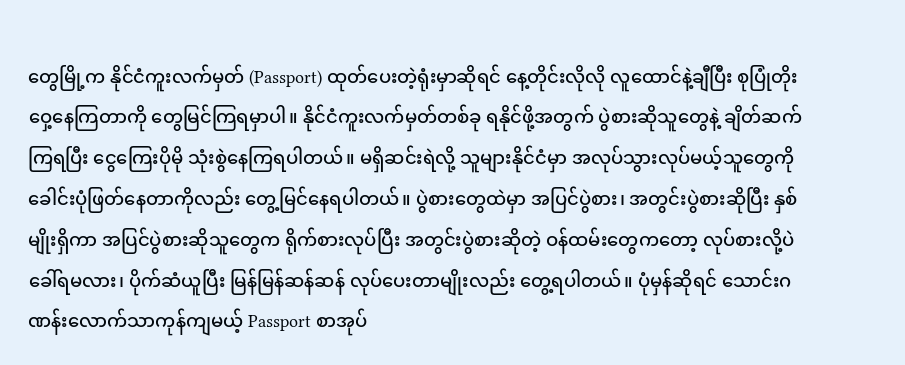တွေမြို့က နိုင်ငံကူးလက်မှတ် (Passport) ထုတ်ပေးတဲ့ရုံးမှာဆိုရင် နေ့တိုင်းလိုလို လူထောင်နဲ့ချီပြီး စုပြုံတိုးဝှေ့နေကြတာကို တွေမြင်ကြရမှာပါ။ နိုင်ငံကူးလက်မှတ်တစ်ခု ရနိုင်ဖို့အတွက် ပွဲစားဆိုသူတွေနဲ့ ချိတ်ဆက်ကြရပြီး ငွေကြေးပိုမို သုံးစွဲနေကြရပါတယ်။ မရှိဆင်းရဲလို့ သူများနိုင်ငံမှာ အလုပ်သွားလုပ်မယ့်သူတွေကို ခေါင်းပုံဖြတ်နေတာကိုလည်း တွေ့မြင်နေရပါတယ်။ ပွဲစားတွေထဲမှာ အပြင်ပွဲစား၊ အတွင်းပွဲစားဆိုပြီး နှစ်မျိုးရှိကာ အပြင်ပွဲစားဆိုသူတွေက ရိုက်စားလုပ်ပြီး အတွင်းပွဲစားဆိုတဲ့ ဝန်ထမ်းတွေကတော့ လုပ်စားလို့ပဲခေါ်ရမလား၊ ပိုက်ဆံယူပြီး မြန်မြန်ဆန်ဆန် လုပ်ပေးတာမျိုးလည်း တွေ့ရပါတယ်။ ပုံမှန်ဆိုရင် သောင်းဂဏန်းလောက်သာကုန်ကျမယ့် Passport စာအုပ်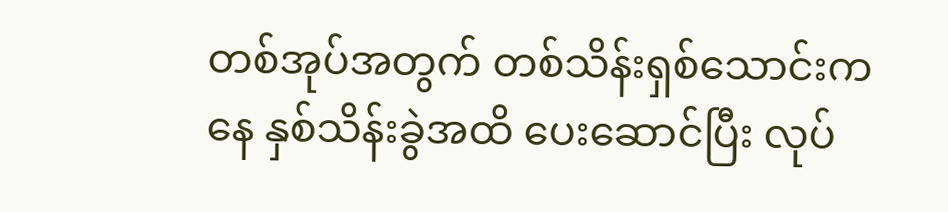တစ်အုပ်အတွက် တစ်သိန်းရှစ်သောင်းကနေ နှစ်သိန်းခွဲအထိ ပေးဆောင်ပြီး လုပ်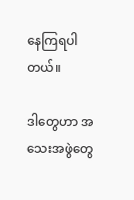နေကြရပါတယ်။

ဒါတွေဟာ အသေးအဖွဲတွေ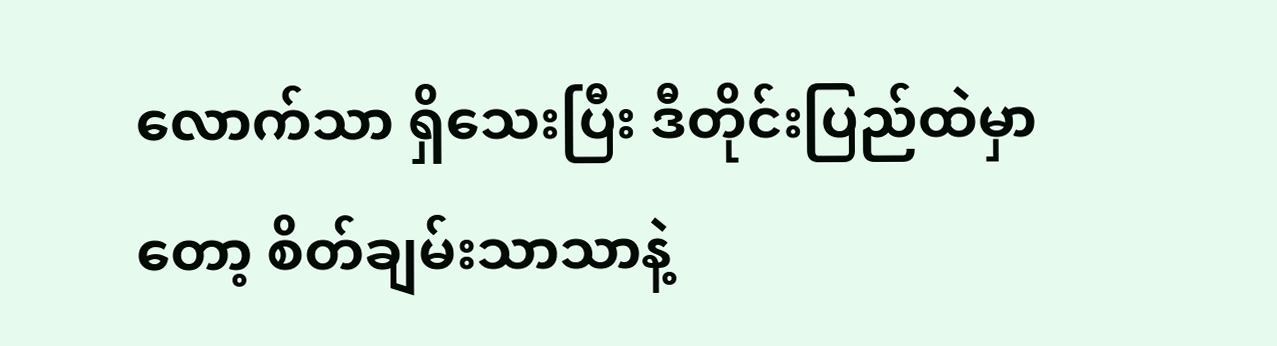လောက်သာ ရှိသေးပြီး ဒီတိုင်းပြည်ထဲမှာတော့ စိတ်ချမ်းသာသာနဲ့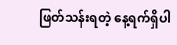ဖြတ်သန်းရတဲ့ နေ့ရက်ရှိပါ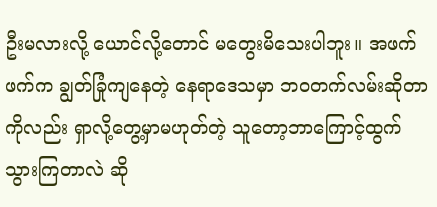ဦးမလားလို့ ယောင်လို့တောင် မတွေးမိသေးပါဘူး။ အဖက်ဖက်က ချွတ်ခြုံကျနေတဲ့ နေရာဒေသမှာ ဘဝတက်လမ်းဆိုတာကိုလည်း ရှာလို့တွေ့မှာမဟုတ်တဲ့ သူတော့ဘာကြောင့်ထွက်သွားကြတာလဲ ဆို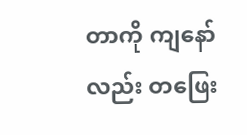တာကို ကျနော်လည်း တဖြေး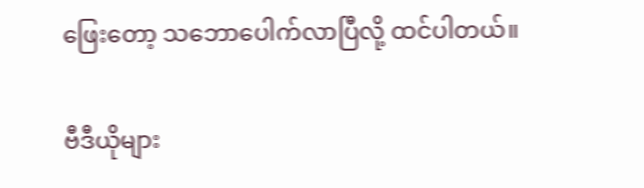ဖြေးတော့ သဘောပေါက်လာပြီလို့ ထင်ပါတယ်။

ဗီဒီယိုများ